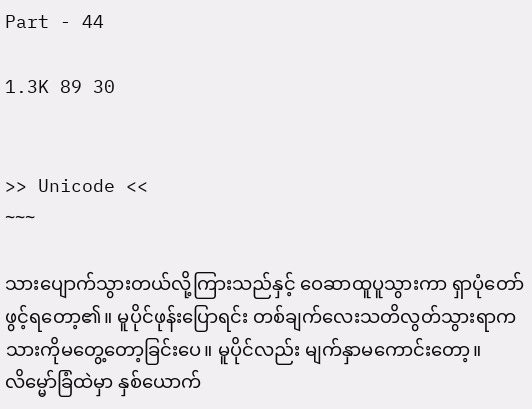Part - 44

1.3K 89 30


>> Unicode <<
~~~

သားပျောက်သွားတယ်လို့ကြားသည်နှင့် ဝေဆာထူပူသွားကာ ရှာပုံတော်ဖွင့်ရတော့၏။ မူပိုင်ဖုန်းပြော‌ရင်း တစ်ချက်လေးသတိလွတ်သွားရာက သားကိုမတွေ့တော့ခြင်းပေ။ မူပိုင်လည်း မျက်နှာမကောင်းတော့။ လိမ္မော်ခြံထဲမှာ နှစ်ယောက်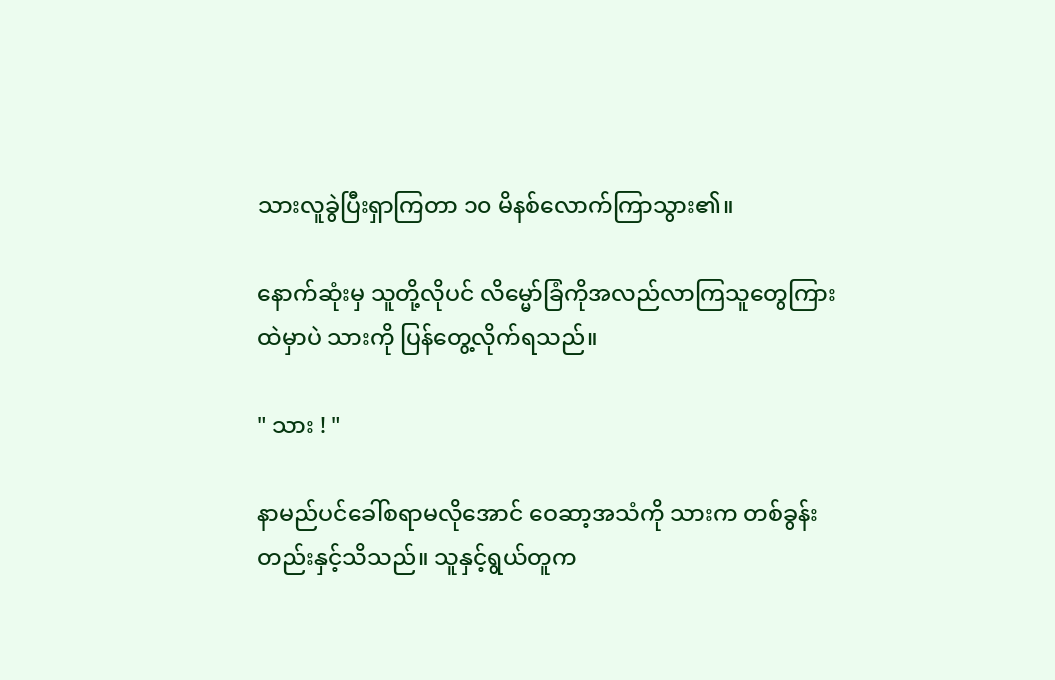သားလူခွဲပြီးရှာကြတာ ၁၀ မိနစ်လောက်ကြာသွား၏။

နောက်ဆုံးမှ သူတို့လိုပင် လိမ္မော်ခြံကိုအလည်လာကြသူတွေကြားထဲမှာပဲ သားကို ပြန်တွေ့လိုက်ရသည်။

" သား ! "

နာမည်ပင်‌ခေါ်စရာမလိုအောင် ဝေဆာ့အသံကို သားက တစ်ခွန်းတည်းနှင့်သိသည်။ သူနှင့်ရွယ်တူက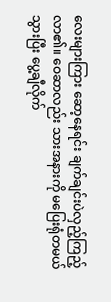လေးများကြား ဆော့နေရင်း ချက်ချင်းပဲလှည့်ကြည့်လာ၏။ ဝေဆာလည်း သားအနားကို မပြေးရုံတမယ်သွားပြီး ပွေ့ချီလိုက်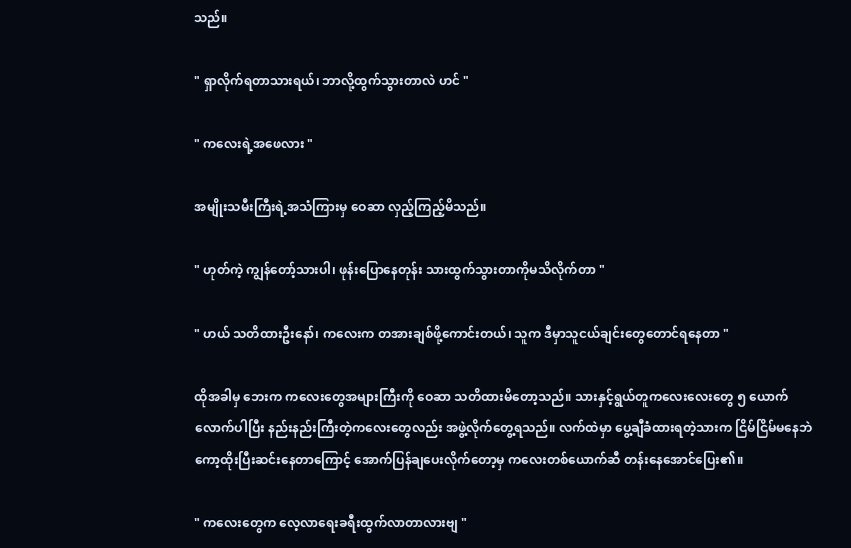သည်။

" ရှာလိုက်ရတာသားရယ်၊ ဘာလို့ထွက်သွားတာလဲ ဟင် "

" ကလေးရဲ့အဖေလား "

အမျိုးသမီးကြီးရဲ့အသံကြားမှ ဝေဆာ လှည့်ကြည့်မိသည်။

" ဟုတ်ကဲ့ ကျွန်တော့်သားပါ၊ ဖုန်းပြောနေတုန်း သားထွက်သွားတာကိုမသိလိုက်တာ "

" ဟယ် သတိထားဦးနော်၊ ကလေးက တအားချစ်ဖို့ကောင်းတယ်၊ သူက ဒီမှာသူငယ်ချင်းတွေတောင်ရနေတာ "

ထိုအခါမှ ဘေးက ကလေးတွေအများကြီးကို ဝေဆာ သတိထားမိတော့သည်။ သားနှင့်ရွယ်တူကလေးလေးတွေ ၅ ယောက်လောက်ပါပြီး နည်းနည်းကြီးတဲ့ကလေးတွေလည်း အဖွဲ့လိုက်တွေ့ရသည်။ လက်ထဲမှာ ပွေ့ချီခံထားရတဲ့သားက ငြိမ်ငြိမ်မနေဘဲ ကော့ထိုးပြီးဆင်းနေတာကြောင့် အောက်ပြန်ချပေးလိုက်တော့မှ ကလေးတစ်ယောက်ဆီ တန်းနေအောင်ပြေး၏။

" ကလေးတွေက လေ့လာရေးခရီးထွက်လာတာလားဗျ "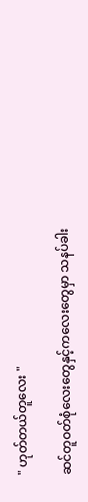" ဟုတ်တယ်တူလေး "

ဆင်တူဝတ်စုံလေးတွေနှင့်ကလေးတွေမှာ သနပ်ခါး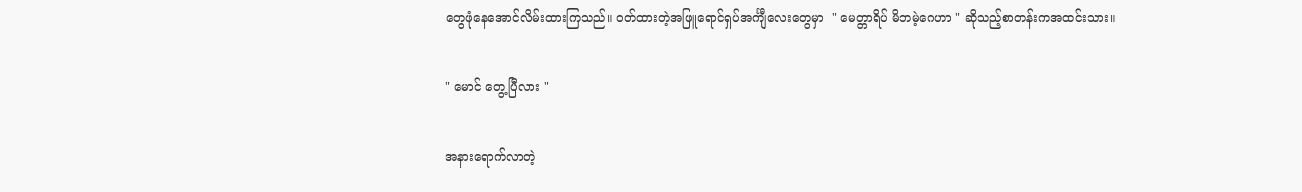တွေဖုံနေအောင်လိမ်းထားကြသည်။ ဝတ်ထားတဲ့အဖြူရောင်ရှပ်အင်္ကျီလေးတွေမှာ  " မေတ္တာရိပ် မိဘမဲ့ဂေဟာ " ဆိုသည့်စာတန်းကအထင်းသား။

" မောင် တွေ့ပြီလား "

အနားရောက်လာတဲ့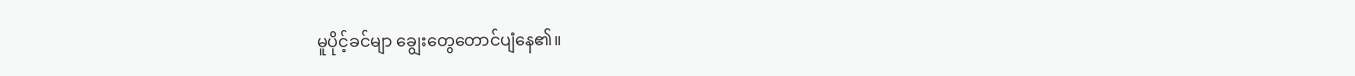မူပိုင့်ခင်မျာ ချွေးတွေတောင်ပျံနေ၏။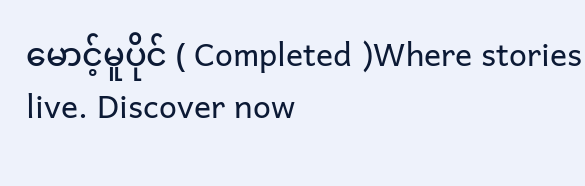မောင့်မူပိုင် ( Completed )Where stories live. Discover now